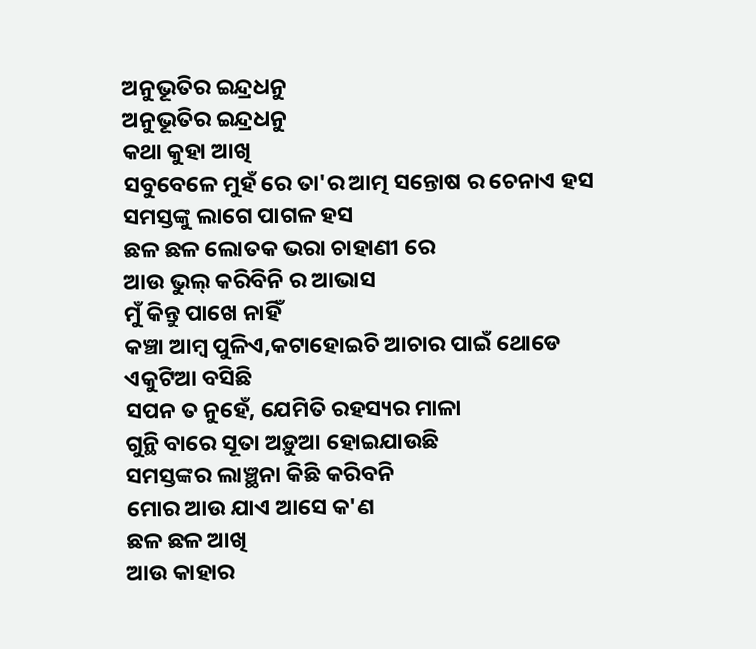ଅନୁଭୂତିର ଇନ୍ଦ୍ରଧନୁ
ଅନୁଭୂତିର ଇନ୍ଦ୍ରଧନୁ
କଥା କୁହା ଆଖି
ସବୁବେଳେ ମୁହଁ ରେ ତା'ର ଆତ୍ମ ସନ୍ତୋଷ ର ଚେନାଏ ହସ
ସମସ୍ତଙ୍କୁ ଲାଗେ ପାଗଳ ହସ
ଛଳ ଛଳ ଲୋତକ ଭରା ଚାହାଣୀ ରେ
ଆଉ ଭୁଲ୍ କରିବିନି ର ଆଭାସ
ମୁଁ କିନ୍ତୁ ପାଖେ ନାହିଁ
କଞ୍ଚା ଆମ୍ବ ପୁଳିଏ,କଟାହୋଇଚି ଆଚାର ପାଇଁ ଥୋଡେ
ଏକୁଟିଆ ବସିଛି
ସପନ ତ ନୁହେଁ, ଯେମିତି ରହସ୍ୟର ମାଳା
ଗୁନ୍ଥି ବାରେ ସୂତା ଅଡ଼ୁଆ ହୋଇଯାଉଛି
ସମସ୍ତଙ୍କର ଲାଞ୍ଛନା କିଛି କରିବନି
ମୋର ଆଉ ଯାଏ ଆସେ କ'ଣ
ଛଳ ଛଳ ଆଖି
ଆଉ କାହାର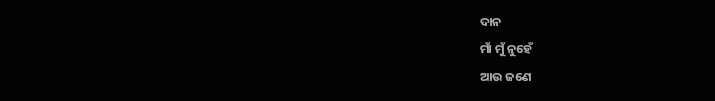ଦାନ
ମାଁ ମୁଁ ନୁହେଁ
ଆଉ ଜଣେ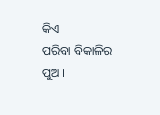କିଏ
ପରିବା ବିକାଳିର ପୁଅ ।